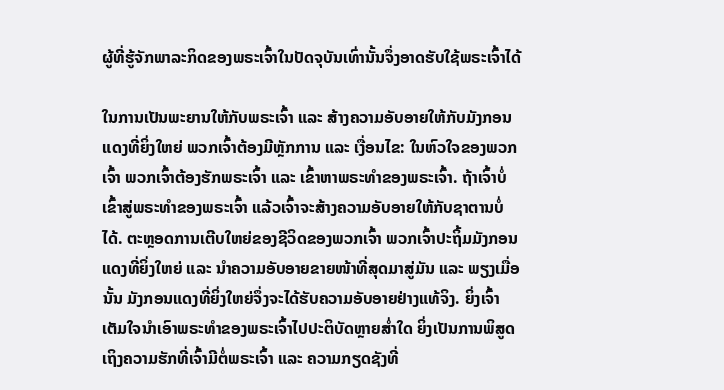ຜູ້ທີ່ຮູ້ຈັກພາລະກິດຂອງພຣະເຈົ້າໃນປັດຈຸບັນເທົ່ານັ້ນຈຶ່ງອາດຮັບໃຊ້ພຣະເຈົ້າໄດ້

ໃນການເປັນພະຍານໃຫ້ກັບພຣະເຈົ້າ ແລະ ສ້າງຄວາມອັບອາຍໃຫ້ກັບມັງກອນແດງທີ່ຍິ່ງໃຫຍ່ ພວກເຈົ້າຕ້ອງມີຫຼັກການ ແລະ ເງື່ອນໄຂ: ໃນຫົວໃຈຂອງພວກເຈົ້າ ພວກເຈົ້າຕ້ອງຮັກພຣະເຈົ້າ ແລະ ເຂົ້າຫາພຣະທຳຂອງພຣະເຈົ້າ. ຖ້າເຈົ້າບໍ່ເຂົ້າສູ່ພຣະທຳຂອງພຣະເຈົ້າ ແລ້ວເຈົ້າຈະສ້າງຄວາມອັບອາຍໃຫ້ກັບຊາຕານບໍ່ໄດ້. ຕະຫຼອດການເຕີບໃຫຍ່ຂອງຊີວິດຂອງພວກເຈົ້າ ພວກເຈົ້າປະຖິ້ມມັງກອນແດງທີ່ຍິ່ງໃຫຍ່ ແລະ ນໍາຄວາມອັບອາຍຂາຍໜ້າທີ່ສຸດມາສູ່ມັນ ແລະ ພຽງເມື່ອນັ້ນ ມັງກອນແດງທີ່ຍິ່ງໃຫຍ່ຈຶ່ງຈະໄດ້ຮັບຄວາມອັບອາຍຢ່າງແທ້ຈິງ. ຍິ່ງເຈົ້າເຕັມໃຈນໍາເອົາພຣະທຳຂອງພຣະເຈົ້າໄປປະຕິບັດຫຼາຍສໍ່າໃດ ຍິ່ງເປັນການພິສູດເຖິງຄວາມຮັກທີ່ເຈົ້າມີຕໍ່ພຣະເຈົ້າ ແລະ ຄວາມກຽດຊັງທີ່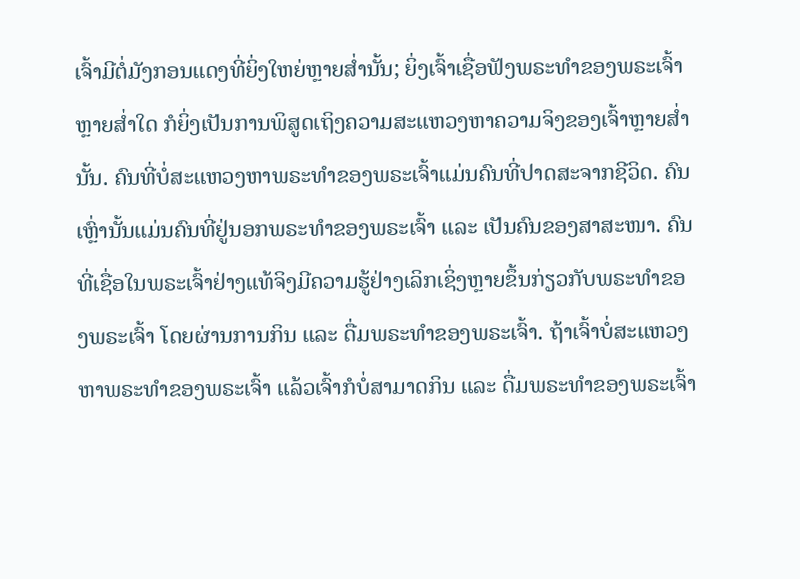ເຈົ້າມີຕໍ່ມັງກອນແດງທີ່ຍິ່ງໃຫຍ່ຫຼາຍສໍ່ານັ້ນ; ຍິ່ງເຈົ້າເຊື່ອຟັງພຣະທຳຂອງພຣະເຈົ້າຫຼາຍສໍ່າໃດ ກໍຍິ່ງເປັນການພິສູດເຖິງຄວາມສະແຫວງຫາຄວາມຈິງຂອງເຈົ້າຫຼາຍສໍ່ານັ້ນ. ຄົນທີ່ບໍ່ສະແຫວງຫາພຣະທຳຂອງພຣະເຈົ້າແມ່ນຄົນທີ່ປາດສະຈາກຊີວິດ. ຄົນເຫຼົ່ານັ້ນແມ່ນຄົນທີ່ຢູ່ນອກພຣະທຳຂອງພຣະເຈົ້າ ແລະ ເປັນຄົນຂອງສາສະໜາ. ຄົນທີ່ເຊື່ອໃນພຣະເຈົ້າຢ່າງແທ້ຈິງມີຄວາມຮູ້ຢ່າງເລິກເຊິ່ງຫຼາຍຂຶ້ນກ່ຽວກັບພຣະທຳຂອງພຣະເຈົ້າ ໂດຍຜ່ານການກິນ ແລະ ດື່ມພຣະທຳຂອງພຣະເຈົ້າ. ຖ້າເຈົ້າບໍ່ສະແຫວງຫາພຣະທຳຂອງພຣະເຈົ້າ ແລ້ວເຈົ້າກໍບໍ່ສາມາດກິນ ແລະ ດື່ມພຣະທຳຂອງພຣະເຈົ້າ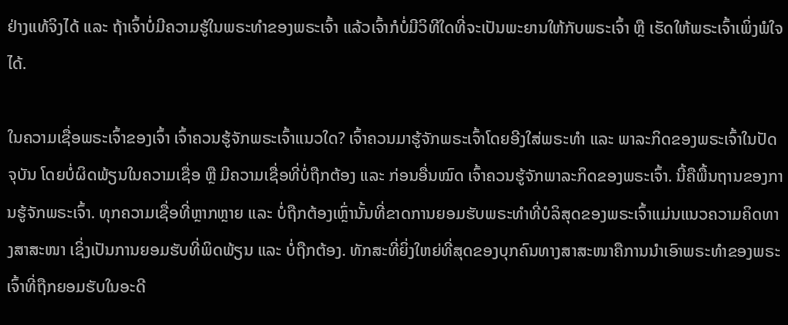ຢ່າງແທ້ຈິງໄດ້ ແລະ ຖ້າເຈົ້າບໍ່ມີຄວາມຮູ້ໃນພຣະທຳຂອງພຣະເຈົ້າ ແລ້ວເຈົ້າກໍບໍ່ມີວິທີໃດທີ່ຈະເປັນພະຍານໃຫ້ກັບພຣະເຈົ້າ ຫຼື ເຮັດໃຫ້ພຣະເຈົ້າເພິ່ງພໍໃຈໄດ້.

ໃນຄວາມເຊື່ອພຣະເຈົ້າຂອງເຈົ້າ ເຈົ້າຄວນຮູ້ຈັກພຣະເຈົ້າແນວໃດ? ເຈົ້າຄວນມາຮູ້ຈັກພຣະເຈົ້າໂດຍອີງໃສ່ພຣະທຳ ແລະ ພາລະກິດຂອງພຣະເຈົ້າໃນປັດຈຸບັນ ໂດຍບໍ່ຜິດພ້ຽນໃນຄວາມເຊື່ອ ຫຼື ມີຄວາມເຊື່ອທີ່ບໍ່ຖືກຕ້ອງ ແລະ ກ່ອນອື່ນໝົດ ເຈົ້າຄວນຮູ້ຈັກພາລະກິດຂອງພຣະເຈົ້າ. ນີ້ຄືພື້ນຖານຂອງການຮູ້ຈັກພຣະເຈົ້າ. ທຸກຄວາມເຊື່ອທີ່ຫຼາກຫຼາຍ ແລະ ບໍ່ຖືກຕ້ອງເຫຼົ່ານັ້ນທີ່ຂາດການຍອມຮັບພຣະທຳທີ່ບໍລິສຸດຂອງພຣະເຈົ້າແມ່ນແນວຄວາມຄິດທາງສາສະໜາ ເຊິ່ງເປັນການຍອມຮັບທີ່ພິດພ້ຽນ ແລະ ບໍ່ຖືກຕ້ອງ. ທັກສະທີ່ຍິ່ງໃຫຍ່ທີ່ສຸດຂອງບຸກຄົນທາງສາສະໜາຄືການນໍາເອົາພຣະທຳຂອງພຣະເຈົ້າທີ່ຖືກຍອມຮັບໃນອະດີ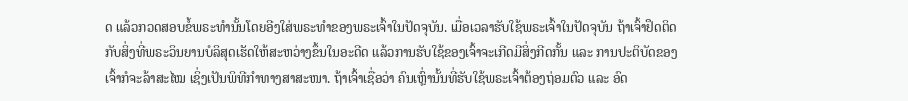ດ ແລ້ວກວດສອບຂໍ້ພຣະທໍານັ້ນໂດຍອີງໃສ່ພຣະທຳຂອງພຣະເຈົ້າໃນປັດຈຸບັນ. ເມື່ອເວລາຮັບໃຊ້ພຣະເຈົ້າໃນປັດຈຸບັນ ຖ້າເຈົ້າຢຶດຕິດກັບສິ່ງທີ່ພຣະວິນຍານບໍລິສຸດເຮັດໃຫ້ສະຫວ່າງຂຶ້ນໃນອະດີດ ແລ້ວການຮັບໃຊ້ຂອງເຈົ້າຈະເກີດມີສິ່ງກີດກັ້ນ ແລະ ການປະຕິບັດຂອງເຈົ້າກໍຈະລ້າສະໄໝ ເຊິ່ງເປັນພິທີກຳທາງສາສະໜາ. ຖ້າເຈົ້າເຊື່ອວ່າ ຄົນເຫຼົ່ານັ້ນທີ່ຮັບໃຊ້ພຣະເຈົ້າຕ້ອງຖ່ອມຕົວ ແລະ ອົດ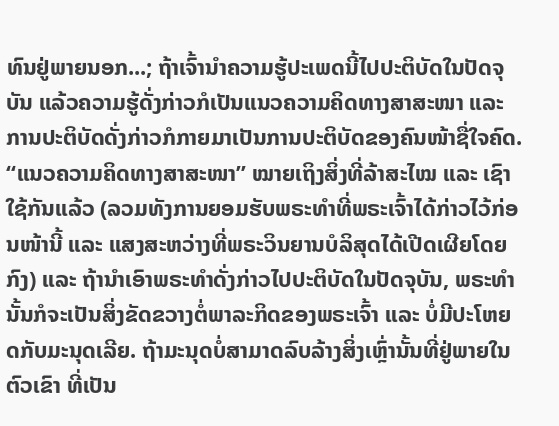ທົນຢູ່ພາຍນອກ...; ຖ້າເຈົ້ານໍາຄວາມຮູ້ປະເພດນີ້ໄປປະຕິບັດໃນປັດຈຸບັນ ແລ້ວຄວາມຮູ້ດັ່ງກ່າວກໍເປັນແນວຄວາມຄິດທາງສາສະໜາ ແລະ ການປະຕິບັດດັ່ງກ່າວກໍກາຍມາເປັນການປະຕິບັດຂອງຄົນໜ້າຊື່ໃຈຄົດ. “ແນວຄວາມຄິດທາງສາສະໜາ” ໝາຍເຖິງສິ່ງທີ່ລ້າສະໄໝ ແລະ ເຊົາໃຊ້ກັນແລ້ວ (ລວມທັງການຍອມຮັບພຣະທຳທີ່ພຣະເຈົ້າໄດ້ກ່າວໄວ້ກ່ອນໜ້ານີ້ ແລະ ແສງສະຫວ່າງທີ່ພຣະວິນຍານບໍລິສຸດໄດ້ເປີດເຜີຍໂດຍກົງ) ແລະ ຖ້ານໍາເອົາພຣະທໍາດັ່ງກ່າວໄປປະຕິບັດໃນປັດຈຸບັນ, ພຣະທໍານັ້ນກໍຈະເປັນສິ່ງຂັດຂວາງຕໍ່ພາລະກິດຂອງພຣະເຈົ້າ ແລະ ບໍ່ມີປະໂຫຍດກັບມະນຸດເລີຍ. ຖ້າມະນຸດບໍ່ສາມາດລົບລ້າງສິ່ງເຫຼົ່ານັ້ນທີ່ຢູ່ພາຍໃນຕົວເຂົາ ທີ່ເປັນ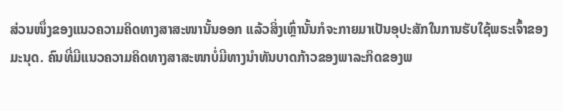ສ່ວນໜຶ່ງຂອງແນວຄວາມຄິດທາງສາສະໜານັ້ນອອກ ແລ້ວສິ່ງເຫຼົ່ານັ້ນກໍຈະກາຍມາເປັນອຸປະສັກໃນການຮັບໃຊ້ພຣະເຈົ້າຂອງມະນຸດ. ຄົນທີ່ມີແນວຄວາມຄິດທາງສາສະໜາບໍ່ມີທາງນໍາທັນບາດກ້າວຂອງພາລະກິດຂອງພ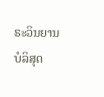ຣະວິນຍານບໍລິສຸດ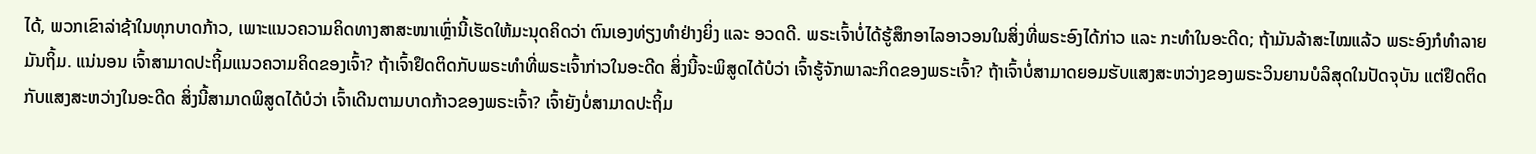ໄດ້, ພວກເຂົາລ່າຊ້າໃນທຸກບາດກ້າວ, ເພາະແນວຄວາມຄິດທາງສາສະໜາເຫຼົ່ານີ້ເຮັດໃຫ້ມະນຸດຄິດວ່າ ຕົນເອງທ່ຽງທຳຢ່າງຍິ່ງ ແລະ ອວດດີ. ພຣະເຈົ້າບໍ່ໄດ້ຮູ້ສຶກອາໄລອາວອນໃນສິ່ງທີ່ພຣະອົງໄດ້ກ່າວ ແລະ ກະທຳໃນອະດີດ; ຖ້າມັນລ້າສະໄໝແລ້ວ ພຣະອົງກໍທຳລາຍມັນຖິ້ມ. ແນ່ນອນ ເຈົ້າສາມາດປະຖິ້ມແນວຄວາມຄິດຂອງເຈົ້າ? ຖ້າເຈົ້າຢຶດຕິດກັບພຣະທຳທີ່ພຣະເຈົ້າກ່າວໃນອະດີດ ສິ່ງນີ້ຈະພິສູດໄດ້ບໍວ່າ ເຈົ້າຮູ້ຈັກພາລະກິດຂອງພຣະເຈົ້າ? ຖ້າເຈົ້າບໍ່ສາມາດຍອມຮັບແສງສະຫວ່າງຂອງພຣະວິນຍານບໍລິສຸດໃນປັດຈຸບັນ ແຕ່ຢຶດຕິດກັບແສງສະຫວ່າງໃນອະດີດ ສິ່ງນີ້ສາມາດພິສູດໄດ້ບໍວ່າ ເຈົ້າເດີນຕາມບາດກ້າວຂອງພຣະເຈົ້າ? ເຈົ້າຍັງບໍ່ສາມາດປະຖິ້ມ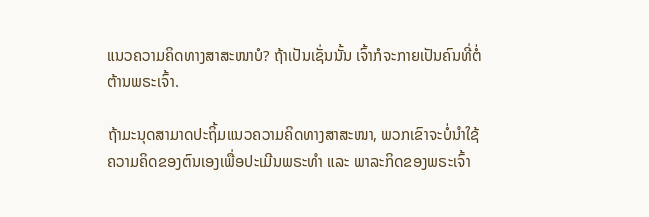ແນວຄວາມຄິດທາງສາສະໜາບໍ? ຖ້າເປັນເຊັ່ນນັ້ນ ເຈົ້າກໍຈະກາຍເປັນຄົນທີ່ຕໍ່ຕ້ານພຣະເຈົ້າ.

ຖ້າມະນຸດສາມາດປະຖິ້ມແນວຄວາມຄິດທາງສາສະໜາ, ພວກເຂົາຈະບໍ່ນໍາໃຊ້ຄວາມຄິດຂອງຕົນເອງເພື່ອປະເມີນພຣະທຳ ແລະ ພາລະກິດຂອງພຣະເຈົ້າ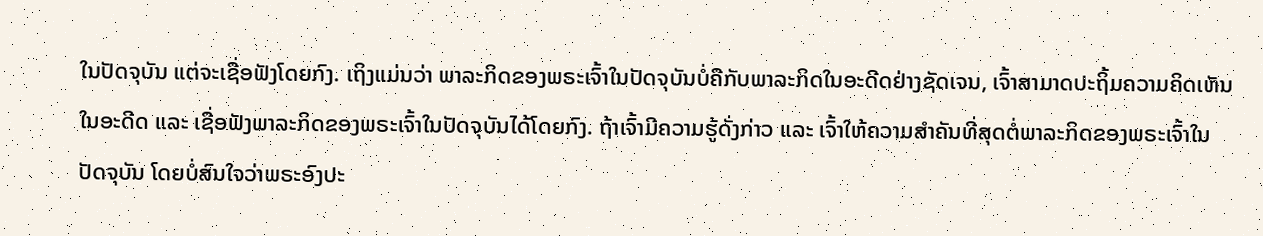ໃນປັດຈຸບັນ ແຕ່ຈະເຊື່ອຟັງໂດຍກົງ. ເຖິງແມ່ນວ່າ ພາລະກິດຂອງພຣະເຈົ້າໃນປັດຈຸບັນບໍ່ຄືກັບພາລະກິດໃນອະດີດຢ່າງຊັດເຈນ, ເຈົ້າສາມາດປະຖິ້ມຄວາມຄິດເຫັນໃນອະດີດ ແລະ ເຊື່ອຟັງພາລະກິດຂອງພຣະເຈົ້າໃນປັດຈຸບັນໄດ້ໂດຍກົງ. ຖ້າເຈົ້າມີຄວາມຮູ້ດັ່ງກ່າວ ແລະ ເຈົ້າໃຫ້ຄວາມສໍາຄັນທີ່ສຸດຕໍ່ພາລະກິດຂອງພຣະເຈົ້າໃນປັດຈຸບັນ ໂດຍບໍ່ສົນໃຈວ່າພຣະອົງປະ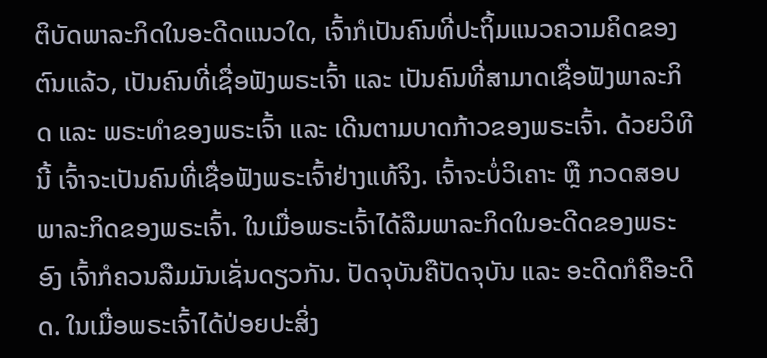ຕິບັດພາລະກິດໃນອະດີດແນວໃດ, ເຈົ້າກໍເປັນຄົນທີ່ປະຖິ້ມແນວຄວາມຄິດຂອງຕົນແລ້ວ, ເປັນຄົນທີ່ເຊື່ອຟັງພຣະເຈົ້າ ແລະ ເປັນຄົນທີ່ສາມາດເຊື່ອຟັງພາລະກິດ ແລະ ພຣະທຳຂອງພຣະເຈົ້າ ແລະ ເດີນຕາມບາດກ້າວຂອງພຣະເຈົ້າ. ດ້ວຍວິທີນີ້ ເຈົ້າຈະເປັນຄົນທີ່ເຊື່ອຟັງພຣະເຈົ້າຢ່າງແທ້ຈິງ. ເຈົ້າຈະບໍ່ວິເຄາະ ຫຼື ກວດສອບພາລະກິດຂອງພຣະເຈົ້າ. ໃນເມື່ອພຣະເຈົ້າໄດ້ລືມພາລະກິດໃນອະດີດຂອງພຣະອົງ ເຈົ້າກໍຄວນລືມມັນເຊັ່ນດຽວກັນ. ປັດຈຸບັນຄືປັດຈຸບັນ ແລະ ອະດີດກໍຄືອະດີດ. ໃນເມື່ອພຣະເຈົ້າໄດ້ປ່ອຍປະສິ່ງ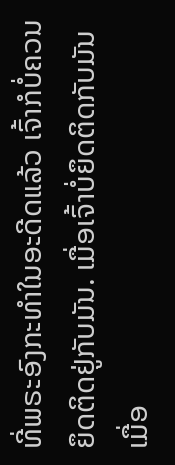ທີ່ພຣະອົງກະທຳໃນອະດີດແລ້ວ ເຈົ້າກໍບໍ່ຄວນຍຶດຕິດຢູ່ກັບມັນ. ເມື່ອເຈົ້າບໍ່ຍຶດຕິດກັບມັນ ເມື່ອ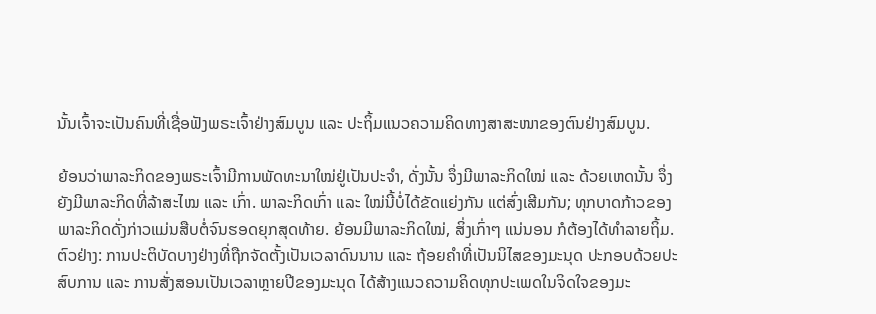ນັ້ນເຈົ້າຈະເປັນຄົນທີ່ເຊື່ອຟັງພຣະເຈົ້າຢ່າງສົມບູນ ແລະ ປະຖິ້ມແນວຄວາມຄິດທາງສາສະໜາຂອງຕົນຢ່າງສົມບູນ.

ຍ້ອນວ່າພາລະກິດຂອງພຣະເຈົ້າມີການພັດທະນາໃໝ່ຢູ່ເປັນປະຈຳ, ດັ່ງນັ້ນ ຈຶ່ງມີພາລະກິດໃໝ່ ແລະ ດ້ວຍເຫດນັ້ນ ຈຶ່ງຍັງມີພາລະກິດທີ່ລ້າສະໄໝ ແລະ ເກົ່າ. ພາລະກິດເກົ່າ ແລະ ໃໝ່ນີ້ບໍ່ໄດ້ຂັດແຍ່ງກັນ ແຕ່ສົ່ງເສີມກັນ; ທຸກບາດກ້າວຂອງພາລະກິດດັ່ງກ່າວແມ່ນສືບຕໍ່ຈົນຮອດຍຸກສຸດທ້າຍ. ຍ້ອນມີພາລະກິດໃໝ່, ສິ່ງເກົ່າໆ ແນ່ນອນ ກໍຕ້ອງໄດ້ທຳລາຍຖິ້ມ. ຕົວຢ່າງ: ການປະຕິບັດບາງຢ່າງທີ່ຖືກຈັດຕັ້ງເປັນເວລາດົນນານ ແລະ ຖ້ອຍຄຳທີ່ເປັນນິໄສຂອງມະນຸດ ປະກອບດ້ວຍປະສົບການ ແລະ ການສັ່ງສອນເປັນເວລາຫຼາຍປີຂອງມະນຸດ ໄດ້ສ້າງແນວຄວາມຄິດທຸກປະເພດໃນຈິດໃຈຂອງມະ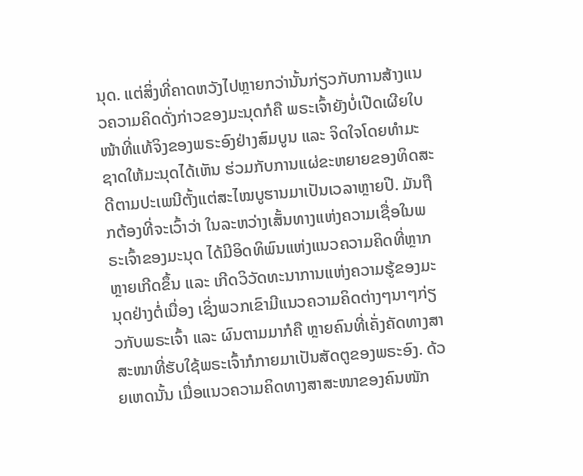ນຸດ. ແຕ່ສິ່ງທີ່ຄາດຫວັງໄປຫຼາຍກວ່ານັ້ນກ່ຽວກັບການສ້າງແນວຄວາມຄິດດັ່ງກ່າວຂອງມະນຸດກໍຄື ພຣະເຈົ້າຍັງບໍ່ເປີດເຜີຍໃບໜ້າທີ່ແທ້ຈິງຂອງພຣະອົງຢ່າງສົມບູນ ແລະ ຈິດໃຈໂດຍທຳມະຊາດໃຫ້ມະນຸດໄດ້ເຫັນ ຮ່ວມກັບການແຜ່ຂະຫຍາຍຂອງທິດສະດີຕາມປະເພນີຕັ້ງແຕ່ສະໄໝບູຮານມາເປັນເວລາຫຼາຍປີ. ມັນຖືກຕ້ອງທີ່ຈະເວົ້າວ່າ ໃນລະຫວ່າງເສັ້ນທາງແຫ່ງຄວາມເຊື່ອໃນພຣະເຈົ້າຂອງມະນຸດ ໄດ້ມີອິດທິພົນແຫ່ງແນວຄວາມຄິດທີ່ຫຼາກຫຼາຍເກີດຂຶ້ນ ແລະ ເກີດວິວັດທະນາການແຫ່ງຄວາມຮູ້ຂອງມະນຸດຢ່າງຕໍ່ເນື່ອງ ເຊິ່ງພວກເຂົາມີແນວຄວາມຄິດຕ່າງໆນາໆກ່ຽວກັບພຣະເຈົ້າ ແລະ ຜົນຕາມມາກໍຄື ຫຼາຍຄົນທີ່ເຄັ່ງຄັດທາງສາສະໜາທີ່ຮັບໃຊ້ພຣະເຈົ້າກໍກາຍມາເປັນສັດຕູຂອງພຣະອົງ. ດ້ວຍເຫດນັ້ນ ເມື່ອແນວຄວາມຄິດທາງສາສະໜາຂອງຄົນໜັກ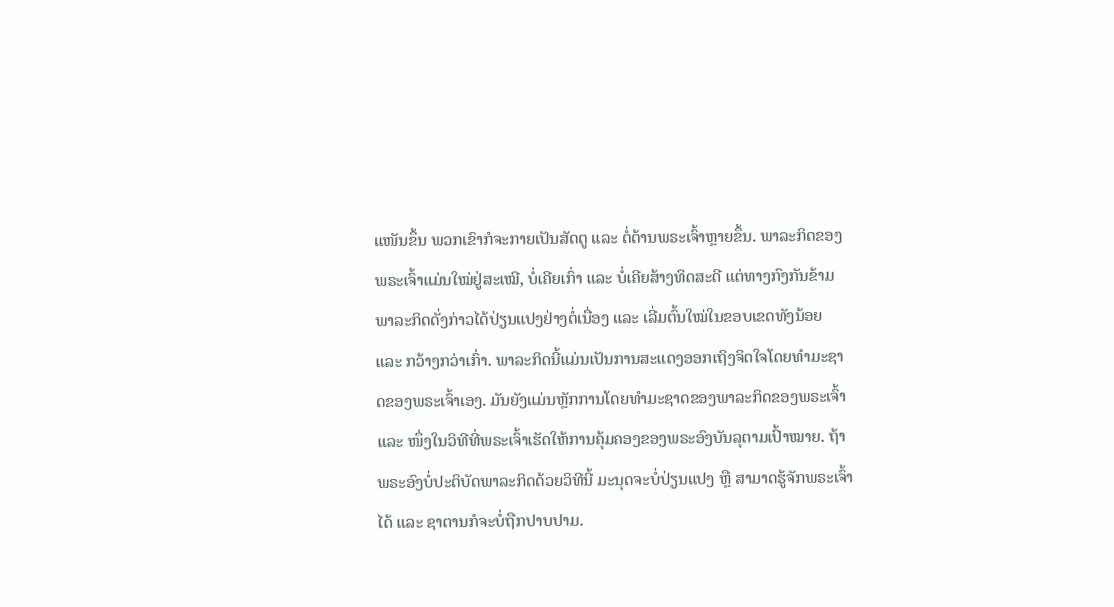ແໜັນຂຶ້ນ ພວກເຂົາກໍຈະກາຍເປັນສັດຕູ ແລະ ຕໍ່ຕ້ານພຣະເຈົ້າຫຼາຍຂຶ້ນ. ພາລະກິດຂອງພຣະເຈົ້າແມ່ນໃໝ່ຢູ່ສະເໝີ, ບໍ່ເຄີຍເກົ່າ ແລະ ບໍ່ເຄີຍສ້າງທິດສະດີ ແຕ່ທາງກົງກັນຂ້າມ ພາລະກິດດັ່ງກ່າວໄດ້ປ່ຽນແປງຢ່າງຕໍ່ເນື່ອງ ແລະ ເລີ່ມຕົ້ນໃໝ່ໃນຂອບເຂດທັງນ້ອຍ ແລະ ກວ້າງກວ່າເກົ່າ. ພາລະກິດນີ້ແມ່ນເປັນການສະແດງອອກເຖິງຈິດໃຈໂດຍທຳມະຊາດຂອງພຣະເຈົ້າເອງ. ມັນຍັງແມ່ນຫຼັກການໂດຍທຳມະຊາດຂອງພາລະກິດຂອງພຣະເຈົ້າ ແລະ ໜຶ່ງໃນວິທີທີ່ພຣະເຈົ້າເຮັດໃຫ້ການຄຸ້ມຄອງຂອງພຣະອົງບັນລຸຕາມເປົ້າໝາຍ. ຖ້າພຣະອົງບໍ່ປະຕິບັດພາລະກິດດ້ວຍວິທີນີ້ ມະນຸດຈະບໍ່ປ່ຽນແປງ ຫຼື ສາມາດຮູ້ຈັກພຣະເຈົ້າໄດ້ ແລະ ຊາຕານກໍຈະບໍ່ຖືກປາບປາມ.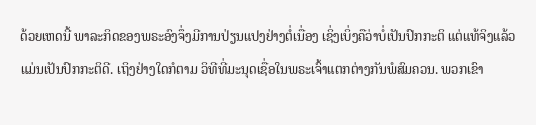ດ້ວຍເຫດນີ້ ພາລະກິດຂອງພຣະອົງຈຶ່ງມີການປ່ຽນແປງຢ່າງຕໍ່ເນື່ອງ ເຊິ່ງເບິ່ງຄືວ່າບໍ່ເປັນປົກກະຕິ ແຕ່ແທ້ຈິງແລ້ວ ແມ່ນເປັນປົກກະຕິດີ. ເຖິງຢ່າງໃດກໍຕາມ ວິທີທີ່ມະນຸດເຊື່ອໃນພຣະເຈົ້າແຕກຕ່າງກັນພໍສົມຄວນ. ພວກເຂົາ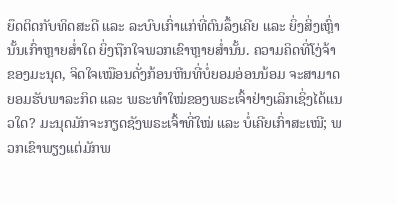ຍຶດຕິດກັບທິດສະດີ ແລະ ລະບົບເກົ່າແກ່ທີ່ຕົນລຶ້ງເຄີຍ ແລະ ຍິ່ງສິ່ງເຫຼົ່ານັ້ນເກົ່າຫຼາຍສໍ່າໃດ ຍິ່ງຖືກໃຈພວກເຂົາຫຼາຍສໍ່ານັ້ນ. ຄວາມຄິດທີ່ໂງ່ຈ້າຂອງມະນຸດ, ຈິດໃຈເໝືອນດັ່ງກ້ອນຫີນທີ່ບໍ່ຍອມອ່ອນນ້ອມ ຈະສາມາດຍອມຮັບພາລະກິດ ແລະ ພຣະທໍາໃໝ່ຂອງພຣະເຈົ້າຢ່າງເລິກເຊິ່ງໄດ້ແນວໃດ? ມະນຸດມັກຈະກຽດຊັງພຣະເຈົ້າທີ່ໃໝ່ ແລະ ບໍ່ເຄີຍເກົ່າສະເໝີ; ພວກເຂົາພຽງແຕ່ມັກພ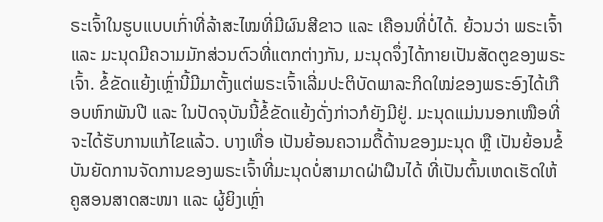ຣະເຈົ້າໃນຮູບແບບເກົ່າທີ່ລ້າສະໄໝທີ່ມີຜົນສີຂາວ ແລະ ເຄືອນທີ່ບໍ່ໄດ້. ຍ້ວນວ່າ ພຣະເຈົ້າ ແລະ ມະນຸດມີຄວາມມັກສ່ວນຕົວທີ່ແຕກຕ່າງກັນ, ມະນຸດຈຶ່ງໄດ້ກາຍເປັນສັດຕູຂອງພຣະເຈົ້າ. ຂໍ້ຂັດແຍ້ງເຫຼົ່ານີ້ມີມາຕັ້ງແຕ່ພຣະເຈົ້າເລີ່ມປະຕິບັດພາລະກິດໃໝ່ຂອງພຣະອົງໄດ້ເກືອບຫົກພັນປີ ແລະ ໃນປັດຈຸບັນນີ້ຂໍ້ຂັດແຍ້ງດັ່ງກ່າວກໍຍັງມີຢູ່. ມະນຸດແມ່ນນອກເໜືອທີ່ຈະໄດ້ຮັບການແກ້ໄຂແລ້ວ. ບາງເທື່ອ ເປັນຍ້ອນຄວາມດື້ດ້ານຂອງມະນຸດ ຫຼື ເປັນຍ້ອນຂໍ້ບັນຍັດການຈັດການຂອງພຣະເຈົ້າທີ່ມະນຸດບໍ່ສາມາດຝ່າຝືນໄດ້ ທີ່ເປັນຕົ້ນເຫດເຮັດໃຫ້ຄູສອນສາດສະໜາ ແລະ ຜູ້ຍິງເຫຼົ່າ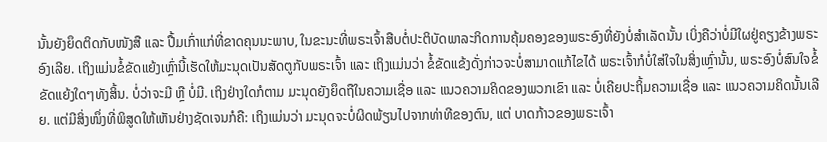ນັ້ນຍັງຍຶດຕິດກັບໜັງສື ແລະ ປື້ມເກົ່າແກ່ທີ່ຂາດຄຸນນະພາບ, ໃນຂະນະທີ່ພຣະເຈົ້າສືບຕໍ່ປະຕິບັດພາລະກິດການຄຸ້ມຄອງຂອງພຣະອົງທີ່ຍັງບໍ່ສຳເລັດນັ້ນ ເບິ່ງຄືວ່າບໍ່ມີໃຜຢູ່ຄຽງຂ້າງພຣະອົງເລີຍ. ເຖິງແມ່ນຂໍ້ຂັດແຍ້ງເຫຼົ່ານີ້ເຮັດໃຫ້ມະນຸດເປັນສັດຕູກັບພຣະເຈົ້າ ແລະ ເຖິງແມ່ນວ່າ ຂໍ້ຂັດແຂ້ງດັ່ງກ່າວຈະບໍ່ສາມາດແກ້ໄຂໄດ້ ພຣະເຈົ້າກໍບໍ່ໃສ່ໃຈໃນສິ່ງເຫຼົ່ານັ້ນ, ພຣະອົງບໍ່ສົນໃຈຂໍ້ຂັດແຍ້ງໃດໆທັງສິ້ນ. ບໍ່ວ່າຈະມີ ຫຼື ບໍ່ມີ. ເຖິງຢ່າງໃດກໍຕາມ ມະນຸດຍັງຍຶດຖືໃນຄວາມເຊື່ອ ແລະ ແນວຄວາມຄິດຂອງພວກເຂົາ ແລະ ບໍ່ເຄີຍປະຖິ້ມຄວາມເຊື່ອ ແລະ ແນວຄວາມຄິດນັ້ນເລີຍ. ແຕ່ມີສິ່ງໜຶ່ງທີ່ພິສູດໃຫ້ເຫັນຢ່າງຊັດເຈນກໍຄື: ເຖິງແມ່ນວ່າ ມະນຸດຈະບໍ່ຜິດພ້ຽນໄປຈາກທ່າທີຂອງຕົນ, ແຕ່ ບາດກ້າວຂອງພຣະເຈົ້າ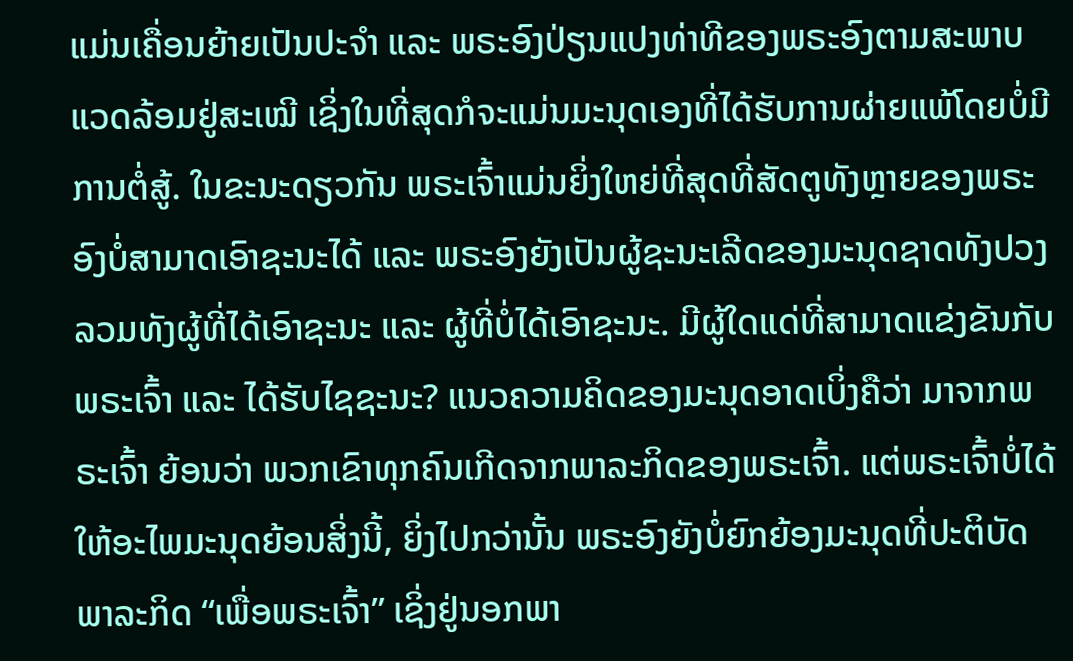ແມ່ນເຄື່ອນຍ້າຍເປັນປະຈຳ ແລະ ພຣະອົງປ່ຽນແປງທ່າທີຂອງພຣະອົງຕາມສະພາບແວດລ້ອມຢູ່ສະເໝີ ເຊິ່ງໃນທີ່ສຸດກໍຈະແມ່ນມະນຸດເອງທີ່ໄດ້ຮັບການຜ່າຍແພ້ໂດຍບໍ່ມີການຕໍ່ສູ້. ໃນຂະນະດຽວກັນ ພຣະເຈົ້າແມ່ນຍິ່ງໃຫຍ່ທີ່ສຸດທີ່ສັດຕູທັງຫຼາຍຂອງພຣະອົງບໍ່ສາມາດເອົາຊະນະໄດ້ ແລະ ພຣະອົງຍັງເປັນຜູ້ຊະນະເລີດຂອງມະນຸດຊາດທັງປວງລວມທັງຜູ້ທີ່ໄດ້ເອົາຊະນະ ແລະ ຜູ້ທີ່ບໍ່ໄດ້ເອົາຊະນະ. ມີຜູ້ໃດແດ່ທີ່ສາມາດແຂ່ງຂັນກັບພຣະເຈົ້າ ແລະ ໄດ້ຮັບໄຊຊະນະ? ແນວຄວາມຄິດຂອງມະນຸດອາດເບິ່ງຄືວ່າ ມາຈາກພຣະເຈົ້າ ຍ້ອນວ່າ ພວກເຂົາທຸກຄົນເກີດຈາກພາລະກິດຂອງພຣະເຈົ້າ. ແຕ່ພຣະເຈົ້າບໍ່ໄດ້ໃຫ້ອະໄພມະນຸດຍ້ອນສິ່ງນີ້, ຍິ່ງໄປກວ່ານັ້ນ ພຣະອົງຍັງບໍ່ຍົກຍ້ອງມະນຸດທີ່ປະຕິບັດພາລະກິດ “ເພື່ອພຣະເຈົ້າ” ເຊິ່ງຢູ່ນອກພາ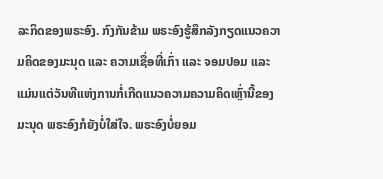ລະກິດຂອງພຣະອົງ. ກົງກັນຂ້າມ ພຣະອົງຮູ້ສຶກລັງກຽດແນວຄວາມຄິດຂອງມະນຸດ ແລະ ຄວາມເຊື່ອທີ່ເກົ່າ ແລະ ຈອມປອມ ແລະ ແມ່ນແຕ່ວັນທີແຫ່ງການກໍ່ເກີດແນວຄວາມຄວາມຄິດເຫຼົ່ານີ້ຂອງມະນຸດ ພຣະອົງກໍຍັງບໍ່ໃສ່ໃຈ. ພຣະອົງບໍ່ຍອມ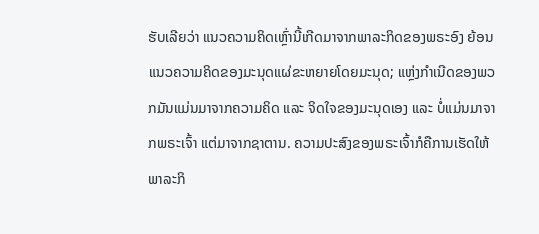ຮັບເລີຍວ່າ ແນວຄວາມຄິດເຫຼົ່ານີ້ເກີດມາຈາກພາລະກິດຂອງພຣະອົງ ຍ້ອນແນວຄວາມຄິດຂອງມະນຸດແຜ່ຂະຫຍາຍໂດຍມະນຸດ; ແຫຼ່ງກຳເນີດຂອງພວກມັນແມ່ນມາຈາກຄວາມຄິດ ແລະ ຈິດໃຈຂອງມະນຸດເອງ ແລະ ບໍ່ແມ່ນມາຈາກພຣະເຈົ້າ ແຕ່ມາຈາກຊາຕານ. ຄວາມປະສົງຂອງພຣະເຈົ້າກໍຄືການເຮັດໃຫ້ພາລະກິ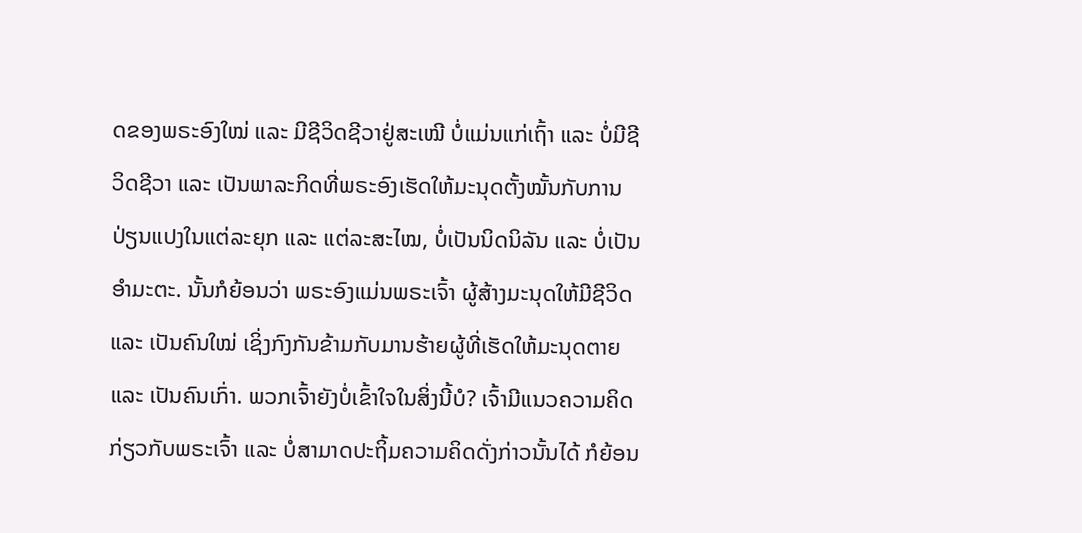ດຂອງພຣະອົງໃໝ່ ແລະ ມີຊີວິດຊີວາຢູ່ສະເໝີ ບໍ່ແມ່ນແກ່ເຖົ້າ ແລະ ບໍ່ມີຊີວິດຊີວາ ແລະ ເປັນພາລະກິດທີ່ພຣະອົງເຮັດໃຫ້ມະນຸດຕັ້ງໝັ້ນກັບການປ່ຽນແປງໃນແຕ່ລະຍຸກ ແລະ ແຕ່ລະສະໄໝ, ບໍ່ເປັນນິດນິລັນ ແລະ ບໍ່ເປັນອໍາມະຕະ. ນັ້ນກໍຍ້ອນວ່າ ພຣະອົງແມ່ນພຣະເຈົ້າ ຜູ້ສ້າງມະນຸດໃຫ້ມີຊີວິດ ແລະ ເປັນຄົນໃໝ່ ເຊິ່ງກົງກັນຂ້າມກັບມານຮ້າຍຜູ້ທີ່ເຮັດໃຫ້ມະນຸດຕາຍ ແລະ ເປັນຄົນເກົ່າ. ພວກເຈົ້າຍັງບໍ່ເຂົ້າໃຈໃນສິ່ງນີ້ບໍ? ເຈົ້າມີແນວຄວາມຄິດກ່ຽວກັບພຣະເຈົ້າ ແລະ ບໍ່ສາມາດປະຖິ້ມຄວາມຄິດດັ່ງກ່າວນັ້ນໄດ້ ກໍຍ້ອນ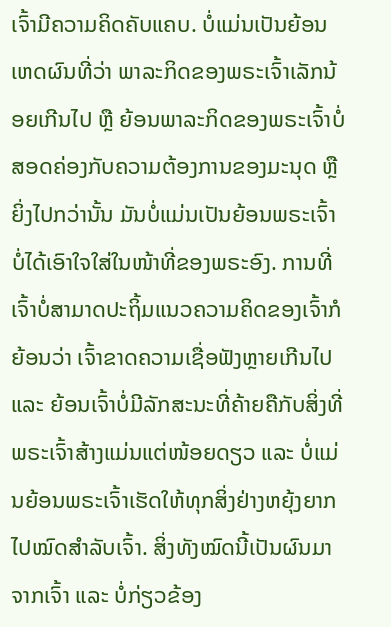ເຈົ້າມີຄວາມຄິດຄັບແຄບ. ບໍ່ແມ່ນເປັນຍ້ອນເຫດຜົນທີ່ວ່າ ພາລະກິດຂອງພຣະເຈົ້າເລັກນ້ອຍເກີນໄປ ຫຼື ຍ້ອນພາລະກິດຂອງພຣະເຈົ້າບໍ່ສອດຄ່ອງກັບຄວາມຕ້ອງການຂອງມະນຸດ ຫຼື ຍິ່ງໄປກວ່ານັ້ນ ມັນບໍ່ແມ່ນເປັນຍ້ອນພຣະເຈົ້າບໍ່ໄດ້ເອົາໃຈໃສ່ໃນໜ້າທີ່ຂອງພຣະອົງ. ການທີ່ເຈົ້າບໍ່ສາມາດປະຖິ້ມແນວຄວາມຄິດຂອງເຈົ້າກໍຍ້ອນວ່າ ເຈົ້າຂາດຄວາມເຊື່ອຟັງຫຼາຍເກີນໄປ ແລະ ຍ້ອນເຈົ້າບໍ່ມີລັກສະນະທີ່ຄ້າຍຄືກັບສິ່ງທີ່ພຣະເຈົ້າສ້າງແມ່ນແຕ່ໜ້ອຍດຽວ ແລະ ບໍ່ແມ່ນຍ້ອນພຣະເຈົ້າເຮັດໃຫ້ທຸກສິ່ງຢ່າງຫຍຸ້ງຍາກໄປໝົດສຳລັບເຈົ້າ. ສິ່ງທັງໝົດນີ້ເປັນຜົນມາຈາກເຈົ້າ ແລະ ບໍ່ກ່ຽວຂ້ອງ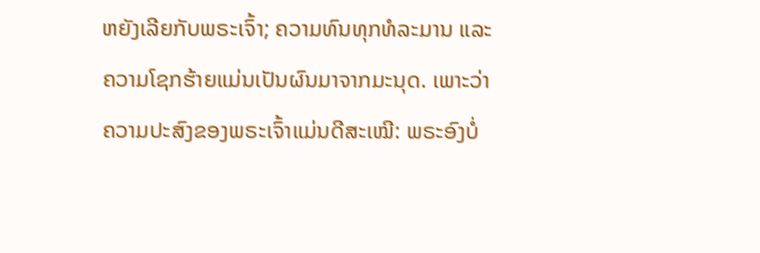ຫຍັງເລີຍກັບພຣະເຈົ້າ; ຄວາມທົນທຸກທໍລະມານ ແລະ ຄວາມໂຊກຮ້າຍແມ່ນເປັນຜົນມາຈາກມະນຸດ. ເພາະວ່າ ຄວາມປະສົງຂອງພຣະເຈົ້າແມ່ນດີສະເໝີ: ພຣະອົງບໍ່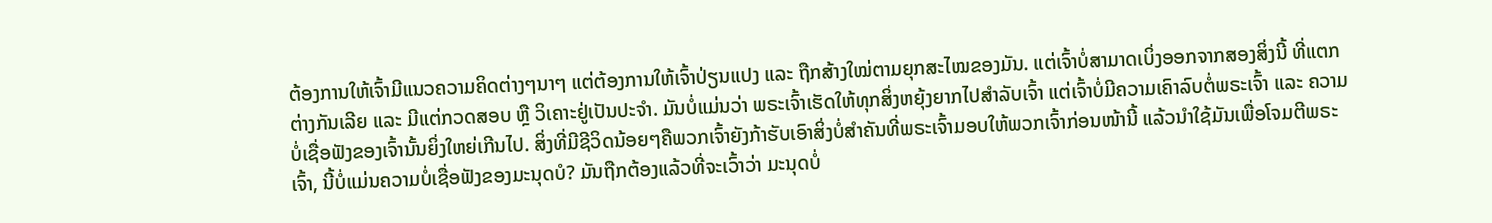ຕ້ອງການໃຫ້ເຈົ້າມີແນວຄວາມຄິດຕ່າງໆນາໆ ແຕ່ຕ້ອງການໃຫ້ເຈົ້າປ່ຽນແປງ ແລະ ຖືກສ້າງໃໝ່ຕາມຍຸກສະໄໝຂອງມັນ. ແຕ່ເຈົ້າບໍ່ສາມາດເບິ່ງອອກຈາກສອງສິ່ງນີ້ ທີ່ແຕກຕ່າງກັນເລີຍ ແລະ ມີແຕ່ກວດສອບ ຫຼື ວິເຄາະຢູ່ເປັນປະຈຳ. ມັນບໍ່ແມ່ນວ່າ ພຣະເຈົ້າເຮັດໃຫ້ທຸກສິ່ງຫຍຸ້ງຍາກໄປສຳລັບເຈົ້າ ແຕ່ເຈົ້າບໍ່ມີຄວາມເຄົາລົບຕໍ່ພຣະເຈົ້າ ແລະ ຄວາມບໍ່ເຊື່ອຟັງຂອງເຈົ້ານັ້ນຍິ່ງໃຫຍ່ເກີນໄປ. ສິ່ງທີ່ມີຊີວິດນ້ອຍໆຄືພວກເຈົ້າຍັງກ້າຮັບເອົາສິ່ງບໍ່ສໍາຄັນທີ່ພຣະເຈົ້າມອບໃຫ້ພວກເຈົ້າກ່ອນໜ້ານີ້ ແລ້ວນໍາໃຊ້ມັນເພື່ອໂຈມຕີພຣະເຈົ້າ, ນີ້ບໍ່ແມ່ນຄວາມບໍ່ເຊື່ອຟັງຂອງມະນຸດບໍ? ມັນຖືກຕ້ອງແລ້ວທີ່ຈະເວົ້າວ່າ ມະນຸດບໍ່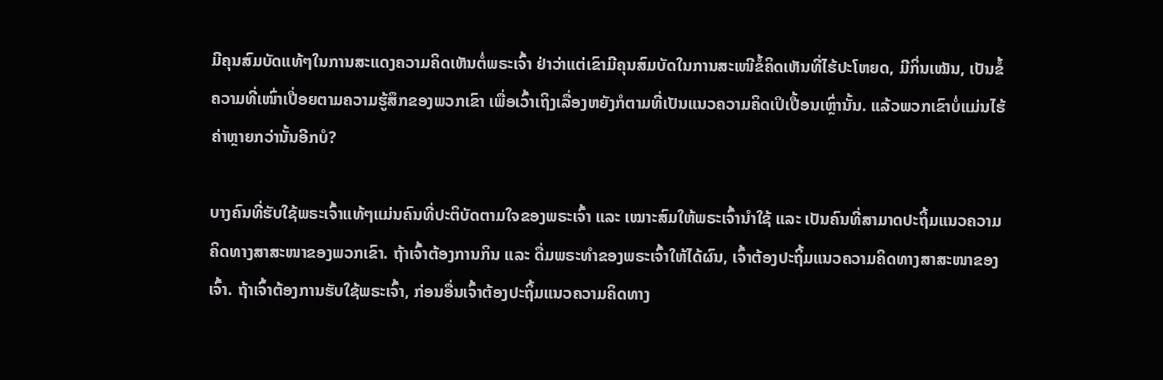ມີຄຸນສົມບັດແທ້ໆໃນການສະແດງຄວາມຄິດເຫັນຕໍ່ພຣະເຈົ້າ ຢ່າວ່າແຕ່ເຂົາມີຄຸນສົມບັດໃນການສະເໜີຂໍ້ຄິດເຫັນທີ່ໄຮ້ປະໂຫຍດ, ມີກິ່ນເໝັນ, ເປັນຂໍ້ຄວາມທີ່ເໜົ່າເປື່ອຍຕາມຄວາມຮູ້ສຶກຂອງພວກເຂົາ ເພື່ອເວົ້າເຖິງເລື່ອງຫຍັງກໍຕາມທີ່ເປັນແນວຄວາມຄິດເປິເປື້ອນເຫຼົ່ານັ້ນ. ແລ້ວພວກເຂົາບໍ່ແມ່ນໄຮ້ຄ່າຫຼາຍກວ່ານັ້ນອີກບໍ?

ບາງຄົນທີ່ຮັບໃຊ້ພຣະເຈົ້າແທ້ໆແມ່ນຄົນທີ່ປະຕິບັດຕາມໃຈຂອງພຣະເຈົ້າ ແລະ ເໝາະສົມໃຫ້ພຣະເຈົ້ານໍາໃຊ້ ແລະ ເປັນຄົນທີ່ສາມາດປະຖິ້ມແນວຄວາມຄິດທາງສາສະໜາຂອງພວກເຂົາ. ຖ້າເຈົ້າຕ້ອງການກິນ ແລະ ດື່ມພຣະທຳຂອງພຣະເຈົ້າໃຫ້ໄດ້ຜົນ, ເຈົ້າຕ້ອງປະຖິ້ມແນວຄວາມຄິດທາງສາສະໜາຂອງເຈົ້າ. ຖ້າເຈົ້າຕ້ອງການຮັບໃຊ້ພຣະເຈົ້າ, ກ່ອນອື່ນເຈົ້າຕ້ອງປະຖິ້ມແນວຄວາມຄິດທາງ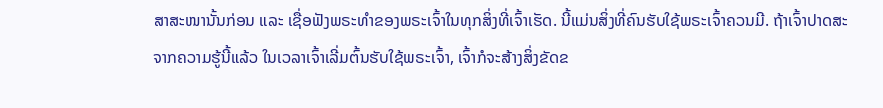ສາສະໜານັ້ນກ່ອນ ແລະ ເຊື່ອຟັງພຣະທຳຂອງພຣະເຈົ້າໃນທຸກສິ່ງທີ່ເຈົ້າເຮັດ. ນີ້ແມ່ນສິ່ງທີ່ຄົນຮັບໃຊ້ພຣະເຈົ້າຄວນມີ. ຖ້າເຈົ້າປາດສະຈາກຄວາມຮູ້ນີ້ແລ້ວ ໃນເວລາເຈົ້າເລີ່ມຕົ້ນຮັບໃຊ້ພຣະເຈົ້າ, ເຈົ້າກໍຈະສ້າງສິ່ງຂັດຂ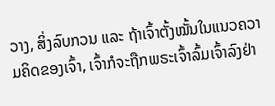ວາງ, ສິ່ງລົບກວນ ແລະ ຖ້າເຈົ້າຕັ້ງໝັ້ນໃນແນວຄວາມຄິດຂອງເຈົ້າ, ເຈົ້າກໍຈະຖືກພຣະເຈົ້າລົ້ມເຈົ້າລົງຢ່າ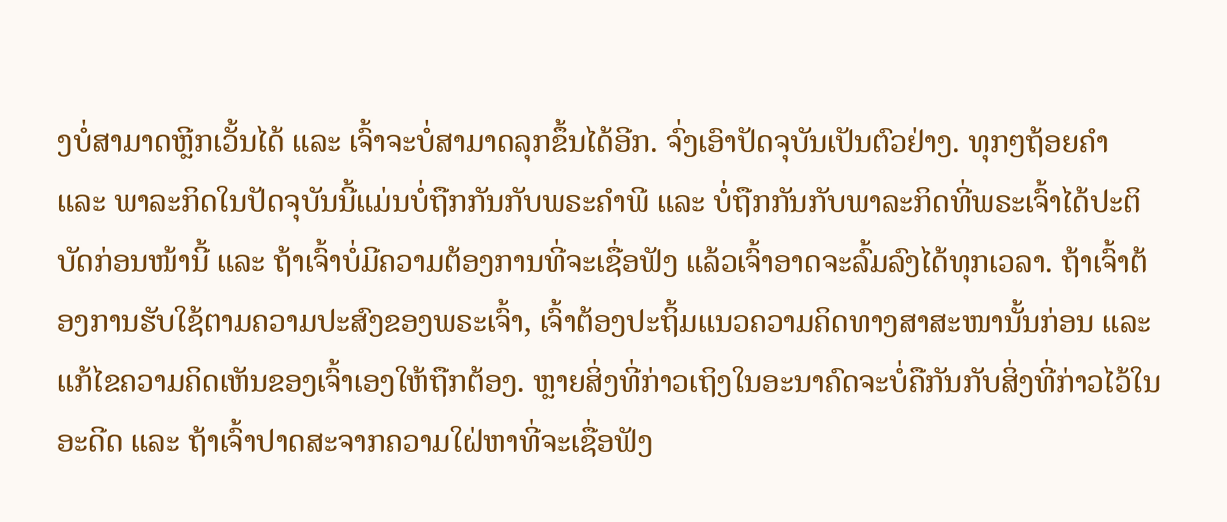ງບໍ່ສາມາດຫຼີກເວັ້ນໄດ້ ແລະ ເຈົ້າຈະບໍ່ສາມາດລຸກຂຶ້ນໄດ້ອີກ. ຈົ່ງເອົາປັດຈຸບັນເປັນຕົວຢ່າງ. ທຸກໆຖ້ອຍຄຳ ແລະ ພາລະກິດໃນປັດຈຸບັນນີ້ແມ່ນບໍ່ຖືກກັນກັບພຣະຄຳພີ ແລະ ບໍ່ຖືກກັນກັບພາລະກິດທີ່ພຣະເຈົ້າໄດ້ປະຕິບັດກ່ອນໜ້ານີ້ ແລະ ຖ້າເຈົ້າບໍ່ມີຄວາມຕ້ອງການທີ່ຈະເຊື່ອຟັງ ແລ້ວເຈົ້າອາດຈະລົ້ມລົງໄດ້ທຸກເວລາ. ຖ້າເຈົ້າຕ້ອງການຮັບໃຊ້ຕາມຄວາມປະສົງຂອງພຣະເຈົ້າ, ເຈົ້າຕ້ອງປະຖິ້ມແນວຄວາມຄິດທາງສາສະໜານັ້ນກ່ອນ ແລະ ແກ້ໄຂຄວາມຄິດເຫັນຂອງເຈົ້າເອງໃຫ້ຖືກຕ້ອງ. ຫຼາຍສິ່ງທີ່ກ່າວເຖິງໃນອະນາຄົດຈະບໍ່ຄືກັນກັບສິ່ງທີ່ກ່າວໄວ້ໃນອະດີດ ແລະ ຖ້າເຈົ້າປາດສະຈາກຄວາມໃຝ່ຫາທີ່ຈະເຊື່ອຟັງ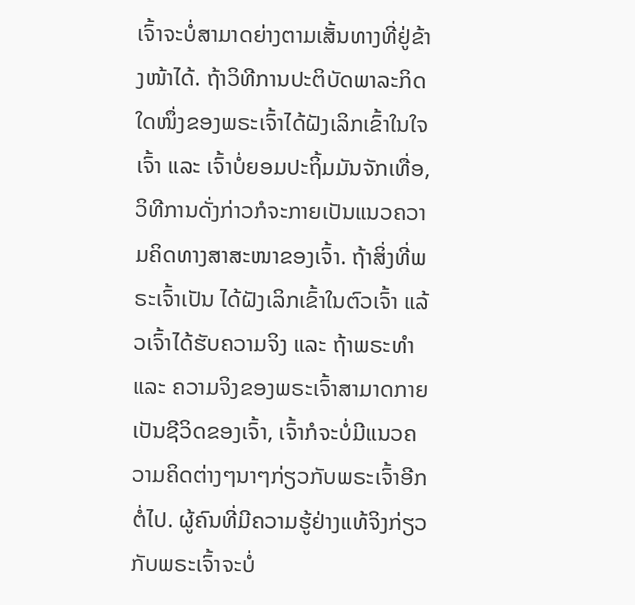ເຈົ້າຈະບໍ່ສາມາດຍ່າງຕາມເສັ້ນທາງທີ່ຢູ່ຂ້າງໜ້າໄດ້. ຖ້າວິທີການປະຕິບັດພາລະກິດໃດໜຶ່ງຂອງພຣະເຈົ້າໄດ້ຝັງເລິກເຂົ້າໃນໃຈເຈົ້າ ແລະ ເຈົ້າບໍ່ຍອມປະຖິ້ມມັນຈັກເທື່ອ, ວິທີການດັ່ງກ່າວກໍຈະກາຍເປັນແນວຄວາມຄິດທາງສາສະໜາຂອງເຈົ້າ. ຖ້າສິ່ງທີ່ພຣະເຈົ້າເປັນ ໄດ້ຝັງເລິກເຂົ້າໃນຕົວເຈົ້າ ແລ້ວເຈົ້າໄດ້ຮັບຄວາມຈິງ ແລະ ຖ້າພຣະທຳ ແລະ ຄວາມຈິງຂອງພຣະເຈົ້າສາມາດກາຍເປັນຊີວິດຂອງເຈົ້າ, ເຈົ້າກໍຈະບໍ່ມີແນວຄວາມຄິດຕ່າງໆນາໆກ່ຽວກັບພຣະເຈົ້າອີກຕໍ່ໄປ. ຜູ້ຄົນທີ່ມີຄວາມຮູ້ຢ່າງແທ້ຈິງກ່ຽວກັບພຣະເຈົ້າຈະບໍ່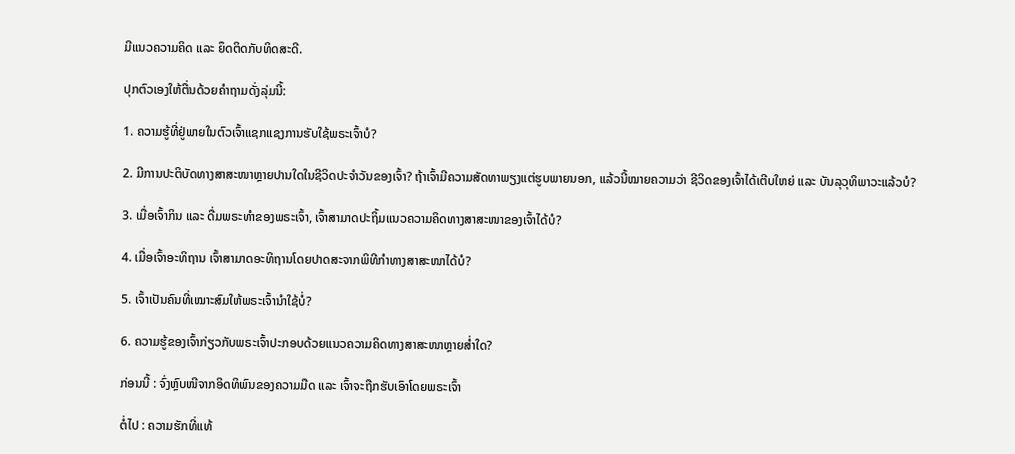ມີແນວຄວາມຄິດ ແລະ ຍຶດຕິດກັບທິດສະດີ.

ປຸກຕົວເອງໃຫ້ຕື່ນດ້ວຍຄຳຖາມດັ່ງລຸ່ມນີ້:

1. ຄວາມຮູ້ທີ່ຢູ່ພາຍໃນຕົວເຈົ້າແຊກແຊງການຮັບໃຊ້ພຣະເຈົ້າບໍ?

2. ມີການປະຕິບັດທາງສາສະໜາຫຼາຍປານໃດໃນຊີວິດປະຈຳວັນຂອງເຈົ້າ? ຖ້າເຈົ້າມີຄວາມສັດທາພຽງແຕ່ຮູບພາຍນອກ, ແລ້ວນີ້ໝາຍຄວາມວ່າ ຊີວິດຂອງເຈົ້າໄດ້ເຕີບໃຫຍ່ ແລະ ບັນລຸວຸທິພາວະແລ້ວບໍ?

3. ເມື່ອເຈົ້າກິນ ແລະ ດື່ມພຣະທຳຂອງພຣະເຈົ້າ, ເຈົ້າສາມາດປະຖິ້ມແນວຄວາມຄິດທາງສາສະໜາຂອງເຈົ້າໄດ້ບໍ?

4. ເມື່ອເຈົ້າອະທິຖານ ເຈົ້າສາມາດອະທິຖານໂດຍປາດສະຈາກພິທີກຳທາງສາສະໜາໄດ້ບໍ?

5. ເຈົ້າເປັນຄົນທີ່ເໝາະສົມໃຫ້ພຣະເຈົ້ານໍາໃຊ້ບໍ່?

6. ຄວາມຮູ້ຂອງເຈົ້າກ່ຽວກັບພຣະເຈົ້າປະກອບດ້ວຍແນວຄວາມຄິດທາງສາສະໜາຫຼາຍສໍ່າໃດ?

ກ່ອນນີ້ : ຈົ່ງຫຼົບໜີຈາກອິດທິພົນຂອງຄວາມມືດ ແລະ ເຈົ້າຈະຖືກຮັບເອົາໂດຍພຣະເຈົ້າ

ຕໍ່ໄປ : ຄວາມຮັກທີ່ແທ້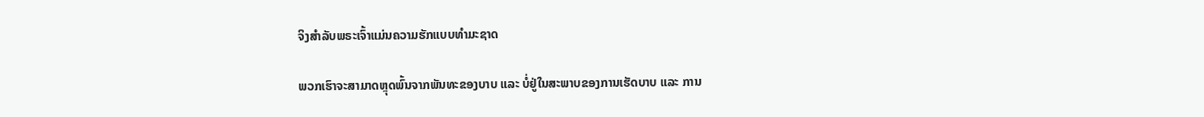ຈິງສຳລັບພຣະເຈົ້າແມ່ນຄວາມຮັກແບບທໍາມະຊາດ

ພວກເຮົາຈະສາມາດຫຼຸດພົ້ນຈາກພັນທະຂອງບາບ ແລະ ບໍ່ຢູ່ໃນສະພາບຂອງການເຮັດບາບ ແລະ ການ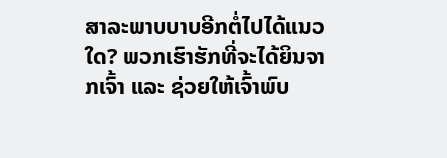ສາລະພາບບາບອີກຕໍ່ໄປໄດ້ແນວໃດ? ພວກເຮົາຮັກທີ່ຈະໄດ້ຍິນຈາກເຈົ້າ ແລະ ຊ່ວຍໃຫ້ເຈົ້າພົບ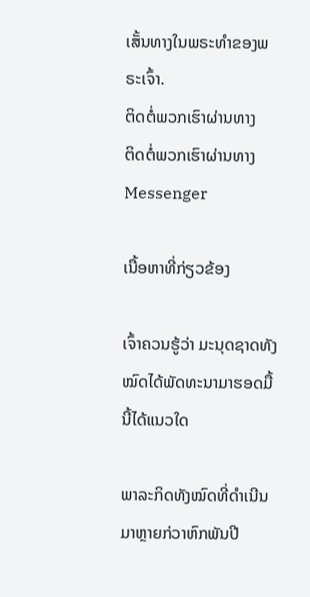ເສັ້ນທາງໃນພຣະທຳຂອງພຣະເຈົ້າ.
ຕິດຕໍ່ພວກເຮົາຜ່ານທາງ
ຕິດຕໍ່ພວກເຮົາຜ່ານທາງ Messenger

ເນື້ອຫາທີ່ກ່ຽວຂ້ອງ

ເຈົ້າຄວນຮູ້ວ່າ ມະນຸດຊາດທັງໝົດໄດ້ພັດທະນາມາຮອດມື້ນີ້ໄດ້ແນວໃດ

ພາລະກິດທັງໝົດທີ່ດໍາເນີນມາຫຼາຍກ່ວາຫົກພັນປີ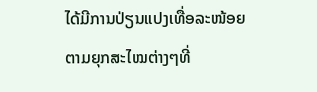ໄດ້ມີການປ່ຽນແປງເທື່ອລະໜ້ອຍຕາມຍຸກສະໄໝຕ່າງໆທີ່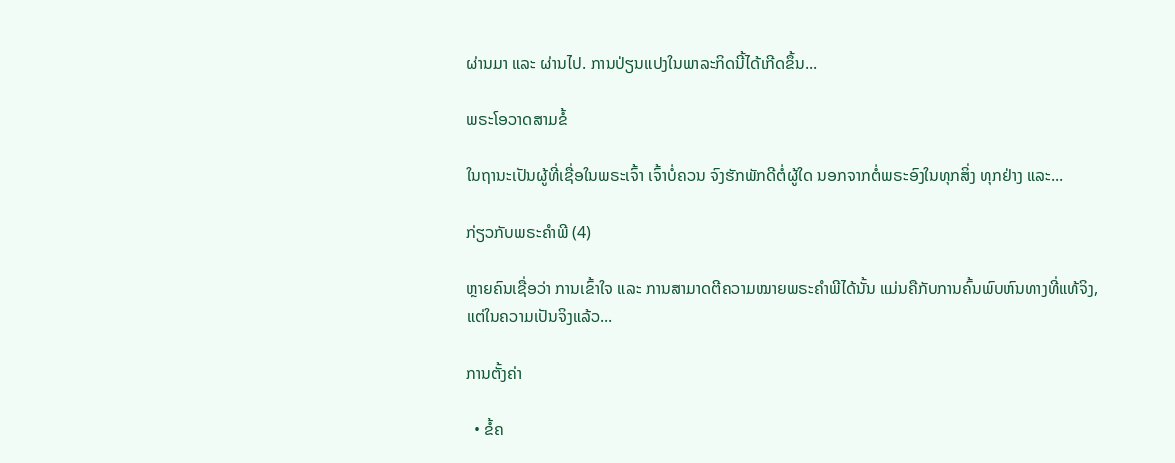ຜ່ານມາ ແລະ ຜ່ານໄປ. ການປ່ຽນແປງໃນພາລະກິດນີ້ໄດ້ເກີດຂຶ້ນ...

ພຣະໂອວາດສາມຂໍ້

ໃນຖານະເປັນຜູ້ທີ່ເຊື່ອໃນພຣະເຈົ້າ ເຈົ້າບໍ່ຄວນ ຈົງຮັກພັກດີຕໍ່ຜູ້ໃດ ນອກຈາກຕໍ່ພຣະອົງໃນທຸກສິ່ງ ທຸກຢ່າງ ແລະ...

ກ່ຽວກັບພຣະຄຳພີ (4)

ຫຼາຍຄົນເຊື່ອວ່າ ການເຂົ້າໃຈ ແລະ ການສາມາດຕີຄວາມໝາຍພຣະຄຳພີໄດ້ນັ້ນ ແມ່ນຄືກັບການຄົ້ນພົບຫົນທາງທີ່ແທ້ຈິງ, ແຕ່ໃນຄວາມເປັນຈິງແລ້ວ...

ການຕັ້ງຄ່າ

  • ຂໍ້ຄ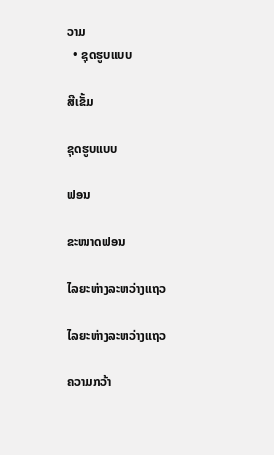ວາມ
  • ຊຸດຮູບແບບ

ສີເຂັ້ມ

ຊຸດຮູບແບບ

ຟອນ

ຂະໜາດຟອນ

ໄລຍະຫ່າງລະຫວ່າງແຖວ

ໄລຍະຫ່າງລະຫວ່າງແຖວ

ຄວາມກວ້າ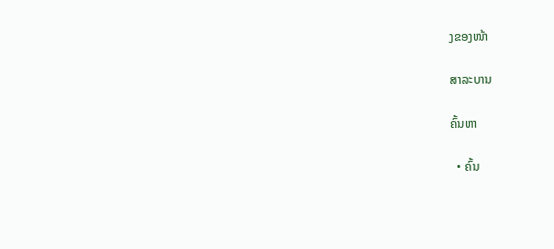ງຂອງໜ້າ

ສາລະບານ

ຄົ້ນຫາ

  • ຄົ້ນ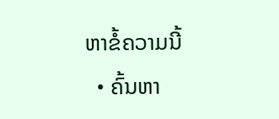ຫາຂໍ້ຄວາມນີ້
  • ຄົ້ນຫາ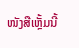ໜັງສືເຫຼັ້ມນີ້